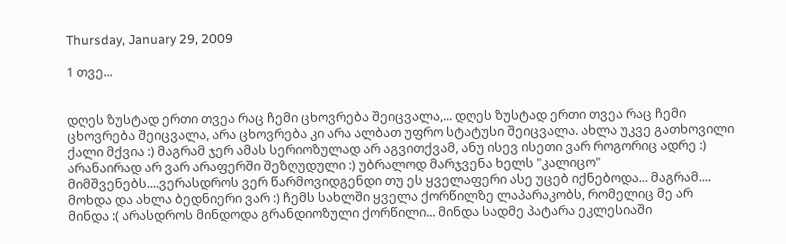Thursday, January 29, 2009

1 თვე...


დღეს ზუსტად ერთი თვეა რაც ჩემი ცხოვრება შეიცვალა,... დღეს ზუსტად ერთი თვეა რაც ჩემი ცხოვრება შეიცვალა, არა ცხოვრება კი არა ალბათ უფრო სტატუსი შეიცვალა. ახლა უკვე გათხოვილი ქალი მქვია :) მაგრამ ჯერ ამას სერიოზულად არ აგვითქვამ, ანუ ისევ ისეთი ვარ როგორიც ადრე :) არანაირად არ ვარ არაფერში შეზღუდული :) უბრალოდ მარჯვენა ხელს "კალიცო" მიმშვენებს....ვერასდროს ვერ წარმოვიდგენდი თუ ეს ყველაფერი ასე უცებ იქნებოდა... მაგრამ.... მოხდა და ახლა ბედნიერი ვარ :) ჩემს სახლში ყველა ქორწილზე ლაპარაკობს, რომელიც მე არ მინდა :( არასდროს მინდოდა გრანდიოზული ქორწილი... მინდა სადმე პატარა ეკლესიაში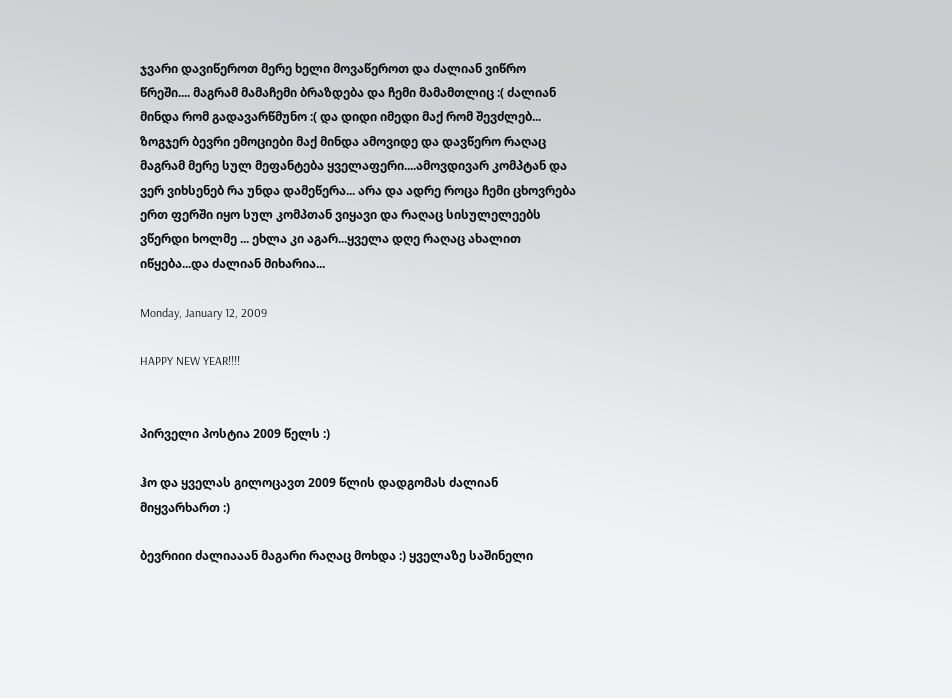ჯვარი დავიწეროთ მერე ხელი მოვაწეროთ და ძალიან ვიწრო წრეში.... მაგრამ მამაჩემი ბრაზდება და ჩემი მამამთლიც :( ძალიან მინდა რომ გადავარწმუნო :( და დიდი იმედი მაქ რომ შევძლებ... ზოგჯერ ბევრი ემოციები მაქ მინდა ამოვიდე და დავწერო რაღაც მაგრამ მერე სულ მეფანტება ყველაფერი....ამოვდივარ კომპტან და ვერ ვიხსენებ რა უნდა დამეწერა... არა და ადრე როცა ჩემი ცხოვრება ერთ ფერში იყო სულ კომპთან ვიყავი და რაღაც სისულელეებს ვწერდი ხოლმე ... ეხლა კი აგარ...ყველა დღე რაღაც ახალით იწყება...და ძალიან მიხარია...

Monday, January 12, 2009

HAPPY NEW YEAR!!!!


პირველი პოსტია 2009 წელს :)

ჰო და ყველას გილოცავთ 2009 წლის დადგომას ძალიან მიყვარხართ :)

ბევრიიი ძალიააან მაგარი რაღაც მოხდა :) ყველაზე საშინელი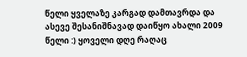წელი ყველაზე კარგად დამთავრდა და ასევე შესანიშნავად დაიწყო ახალი 2009 წელი :) ყოველი დღე რაღაც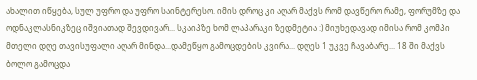ახალით იწყება, სულ უფრო და უფრო საინტერესო. იმის დროც კი აღარ მაქვს რომ დავწერო რამე, ფორუმზე და ოდნაკლასნიკზეც იშვიათად შევდივარ... სკაიპზე ხომ ლაპარაკი ზედმეტია :) მიუხედავად იმისა რომ კომპი მთელი დღე თავისუფალი აღარ მინდა...დამეწყო გამოცდების კვირა... დღეს 1 უკვე ჩავაბარე... 18 ში მაქვს ბოლო გამოცდა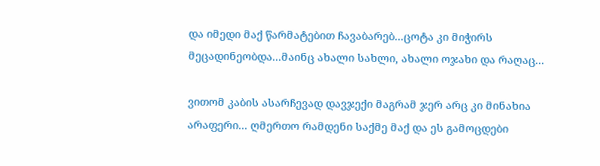და იმედი მაქ წარმატებით ჩავაბარებ...ცოტა კი მიჭირს მეცადინეობდა...მაინც ახალი სახლი, ახალი ოჯახი და რაღაც...

ვითომ კაბის ასარჩევად დავჯექი მაგრამ ჯერ არც კი მინახია არაფერი... ღმერთო რამდენი საქმე მაქ და ეს გამოცდები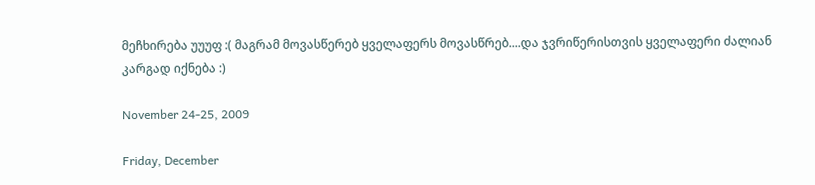მეჩხირება უუუფ :( მაგრამ მოვასწერებ ყველაფერს მოვასწრებ....და ჯვრიწერისთვის ყველაფერი ძალიან კარგად იქნება :)

November 24-25, 2009

Friday, December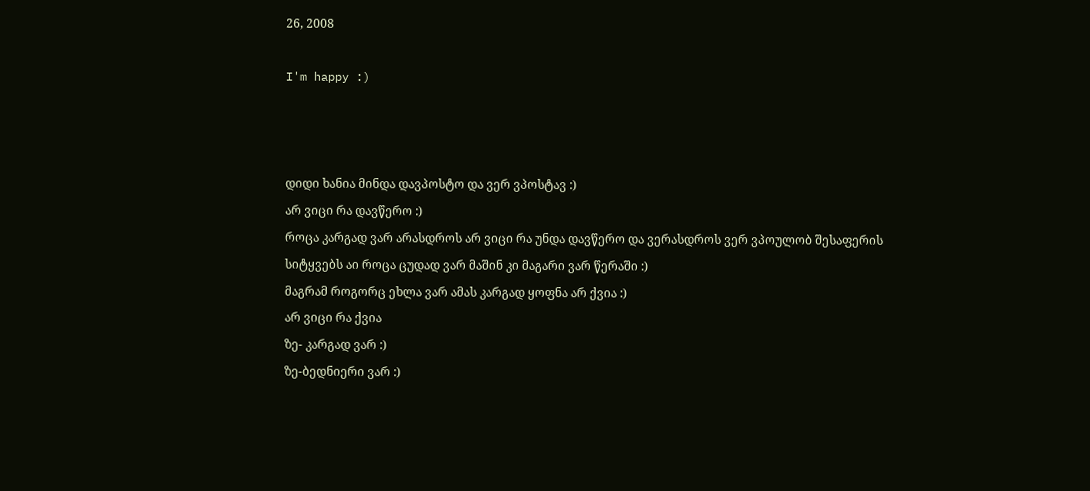26, 2008

I'm happy :)



დიდი ხანია მინდა დავპოსტო და ვერ ვპოსტავ :)
არ ვიცი რა დავწერო :)
როცა კარგად ვარ არასდროს არ ვიცი რა უნდა დავწერო და ვერასდროს ვერ ვპოულობ შესაფერის სიტყვებს აი როცა ცუდად ვარ მაშინ კი მაგარი ვარ წერაში :)
მაგრამ როგორც ეხლა ვარ ამას კარგად ყოფნა არ ქვია :)
არ ვიცი რა ქვია
ზე- კარგად ვარ :)
ზე-ბედნიერი ვარ :)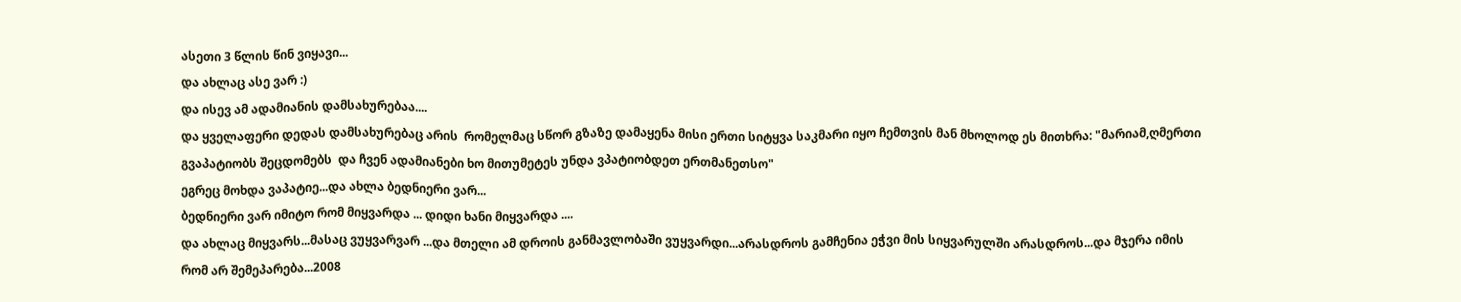ასეთი 3 წლის წინ ვიყავი...
და ახლაც ასე ვარ :)
და ისევ ამ ადამიანის დამსახურებაა....
და ყველაფერი დედას დამსახურებაც არის  რომელმაც სწორ გზაზე დამაყენა მისი ერთი სიტყვა საკმარი იყო ჩემთვის მან მხოლოდ ეს მითხრა: "მარიამ,ღმერთი გვაპატიობს შეცდომებს  და ჩვენ ადამიანები ხო მითუმეტეს უნდა ვპატიობდეთ ერთმანეთსო"
ეგრეც მოხდა ვაპატიე...და ახლა ბედნიერი ვარ...
ბედნიერი ვარ იმიტო რომ მიყვარდა ... დიდი ხანი მიყვარდა ....
და ახლაც მიყვარს...მასაც ვუყვარვარ ...და მთელი ამ დროის განმავლობაში ვუყვარდი...არასდროს გამჩენია ეჭვი მის სიყვარულში არასდროს...და მჯერა იმის რომ არ შემეპარება...2008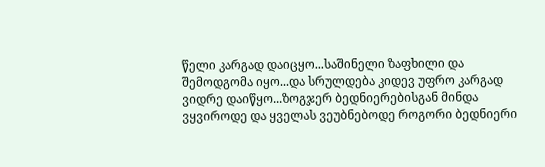წელი კარგად დაიცყო...საშინელი ზაფხილი და შემოდგომა იყო...და სრულდება კიდევ უფრო კარგად ვიდრე დაიწყო...ზოგჯერ ბედნიერებისგან მინდა ვყვიროდე და ყველას ვეუბნებოდე როგორი ბედნიერი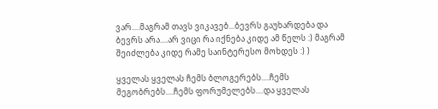ვარ....მაგრამ თავს ვიკავებ...ბევრს გაუხარდება და ბევრს არა....არ ვიცი რა იქნება კიდე ამ წელს :) მაგრამ შეიძლება კიდე რამე საინტერესო მოხდეს :) )

ყველას ყველას ჩემს ბლოგერებს....ჩემს მეგობრებს....ჩემს ფორუმელებს....და ყველას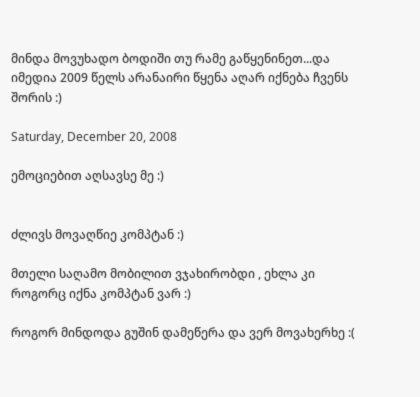მინდა მოვუხადო ბოდიში თუ რამე გაწყენინეთ...და იმედია 2009 წელს არანაირი წყენა აღარ იქნება ჩვენს შორის :)

Saturday, December 20, 2008

ემოციებით აღსავსე მე :)


ძლივს მოვაღწიე კომპტან :)

მთელი საღამო მობილით ვჯახირობდი , ეხლა კი როგორც იქნა კომპტან ვარ :)

როგორ მინდოდა გუშინ დამეწერა და ვერ მოვახერხე :(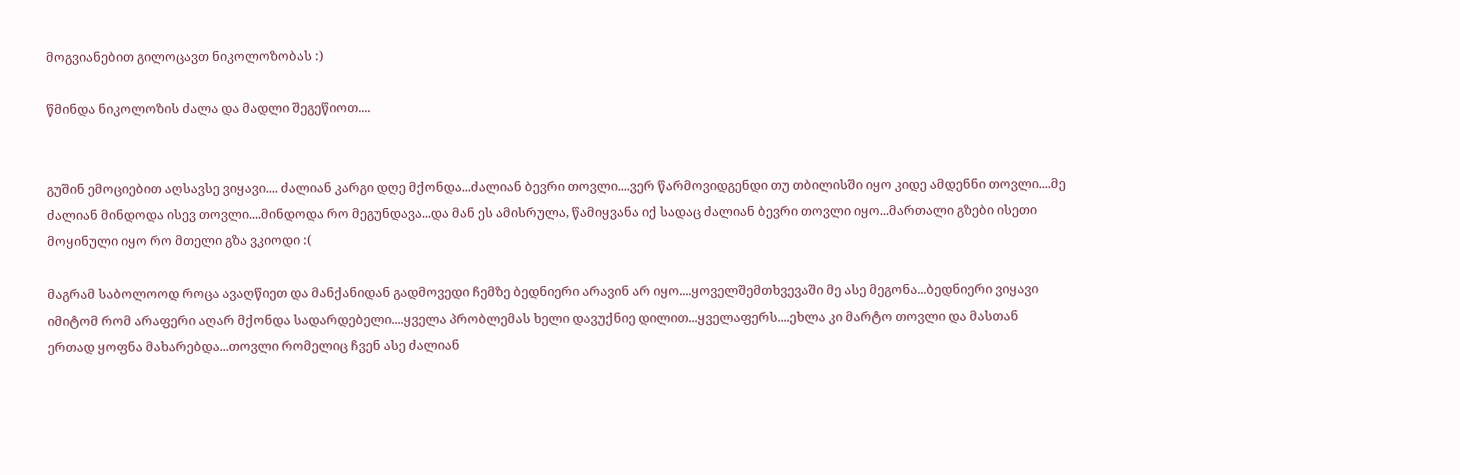მოგვიანებით გილოცავთ ნიკოლოზობას :)

წმინდა ნიკოლოზის ძალა და მადლი შეგეწიოთ....


გუშინ ემოციებით აღსავსე ვიყავი.... ძალიან კარგი დღე მქონდა...ძალიან ბევრი თოვლი....ვერ წარმოვიდგენდი თუ თბილისში იყო კიდე ამდენნი თოვლი....მე ძალიან მინდოდა ისევ თოვლი....მინდოდა რო მეგუნდავა...და მან ეს ამისრულა, წამიყვანა იქ სადაც ძალიან ბევრი თოვლი იყო...მართალი გზები ისეთი მოყინული იყო რო მთელი გზა ვკიოდი :(

მაგრამ საბოლოოდ როცა ავაღწიეთ და მანქანიდან გადმოვედი ჩემზე ბედნიერი არავინ არ იყო....ყოველშემთხვევაში მე ასე მეგონა...ბედნიერი ვიყავი იმიტომ რომ არაფერი აღარ მქონდა სადარდებელი....ყველა პრობლემას ხელი დავუქნიე დილით...ყველაფერს....ეხლა კი მარტო თოვლი და მასთან ერთად ყოფნა მახარებდა...თოვლი რომელიც ჩვენ ასე ძალიან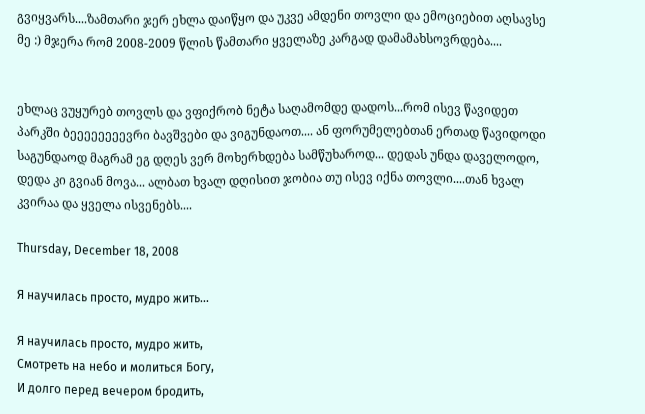გვიყვარს....ზამთარი ჯერ ეხლა დაიწყო და უკვე ამდენი თოვლი და ემოციებით აღსავსე მე :) მჯერა რომ 2008-2009 წლის წამთარი ყველაზე კარგად დამამახსოვრდება....


ეხლაც ვუყურებ თოვლს და ვფიქრობ ნეტა საღამომდე დადოს...რომ ისევ წავიდეთ პარკში ბეეეეეეეევრი ბავშვები და ვიგუნდაოთ.... ან ფორუმელებთან ერთად წავიდოდი საგუნდაოდ მაგრამ ეგ დღეს ვერ მოხერხდება სამწუხაროდ... დედას უნდა დაველოდო, დედა კი გვიან მოვა... ალბათ ხვალ დღისით ჯობია თუ ისევ იქნა თოვლი....თან ხვალ კვირაა და ყველა ისვენებს....

Thursday, December 18, 2008

Я научилась просто, мудро жить...

Я научилась просто, мудро жить,
Смотреть на небо и молиться Богу,
И долго перед вечером бродить,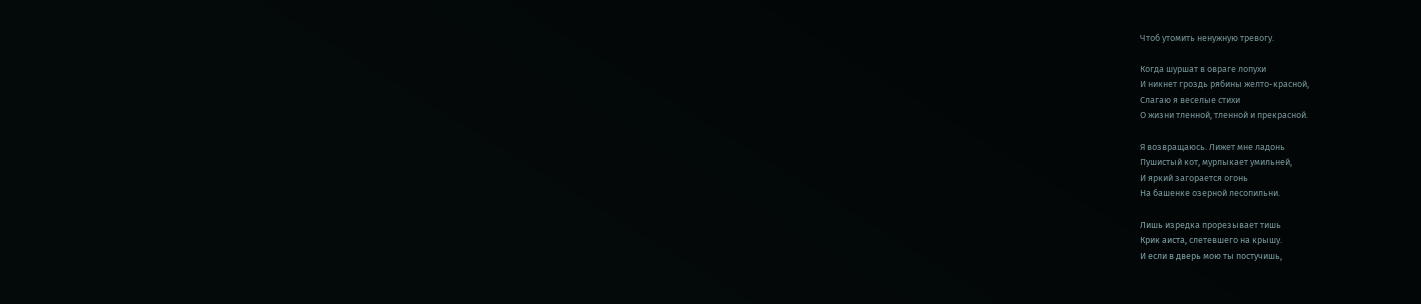Чтоб утомить ненужную тревогу.

Когда шуршат в овраге лопухи
И никнет гроздь рябины желто-красной,
Слагаю я веселые стихи
О жизни тленной, тленной и прекрасной.

Я возвращаюсь. Лижет мне ладонь
Пушистый кот, мурлыкает умильней,
И яркий загорается огонь
На башенке озерной лесопильни.

Лишь изредка прорезывает тишь
Крик аиста, слетевшего на крышу.
И если в дверь мою ты постучишь,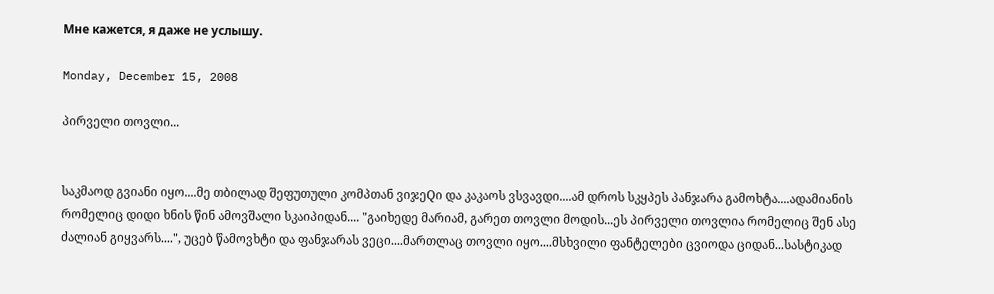Мне кажется, я даже не услышу.

Monday, December 15, 2008

პირველი თოვლი...


საკმაოდ გვიანი იყო....მე თბილად შეფუთული კომპთან ვიჯეQი და კაკაოს ვსვავდი....ამ დროს სკყპეს პანჯარა გამოხტა....ადამიანის რომელიც დიდი ხნის წინ ამოვშალი სკაიპიდან.... "გაიხედე მარიამ, გარეთ თოვლი მოდის...ეს პირველი თოვლია რომელიც შენ ასე ძალიან გიყვარს....", უცებ წამოვხტი და ფანჯარას ვეცი....მართლაც თოვლი იყო....მსხვილი ფანტელები ცვიოდა ციდან...სასტიკად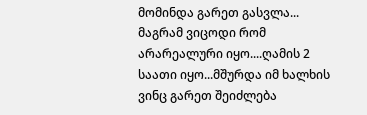მომინდა გარეთ გასვლა... მაგრამ ვიცოდი რომ არარეალური იყო....ღამის 2 საათი იყო...მშურდა იმ ხალხის ვინც გარეთ შეიძლება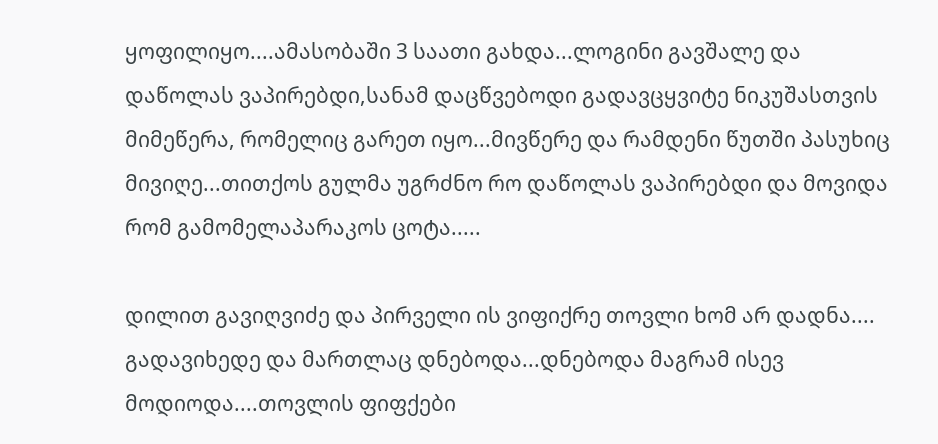ყოფილიყო....ამასობაში 3 საათი გახდა...ლოგინი გავშალე და დაწოლას ვაპირებდი,სანამ დაცწვებოდი გადავცყვიტე ნიკუშასთვის მიმეწერა, რომელიც გარეთ იყო...მივწერე და რამდენი წუთში პასუხიც მივიღე...თითქოს გულმა უგრძნო რო დაწოლას ვაპირებდი და მოვიდა რომ გამომელაპარაკოს ცოტა.....

დილით გავიღვიძე და პირველი ის ვიფიქრე თოვლი ხომ არ დადნა.... გადავიხედე და მართლაც დნებოდა...დნებოდა მაგრამ ისევ მოდიოდა....თოვლის ფიფქები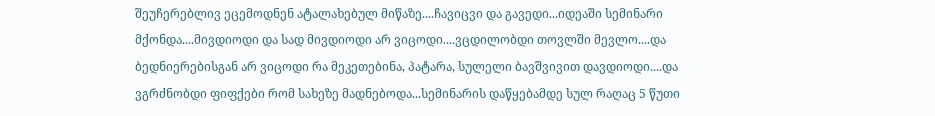შეუჩერებლივ ეცემოდნენ ატალახებულ მიწაზე....ჩავიცვი და გავედი...იდეაში სემინარი მქონდა....მივდიოდი და სად მივდიოდი არ ვიცოდი....ვცდილობდი თოვლში მევლო....და ბედნიერებისგან არ ვიცოდი რა მეკეთებინა, პატარა, სულელი ბავშვივით დავდიოდი....და ვგრძნობდი ფიფქები რომ სახეზე მადნებოდა...სემინარის დაწყებამდე სულ რაღაც 5 წუთი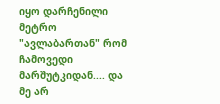იყო დარჩენილი მეტრო "ავლაბართან" რომ ჩამოვედი მარშუტკიდან.... და მე არ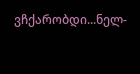ვჩქარობდი...ნელ-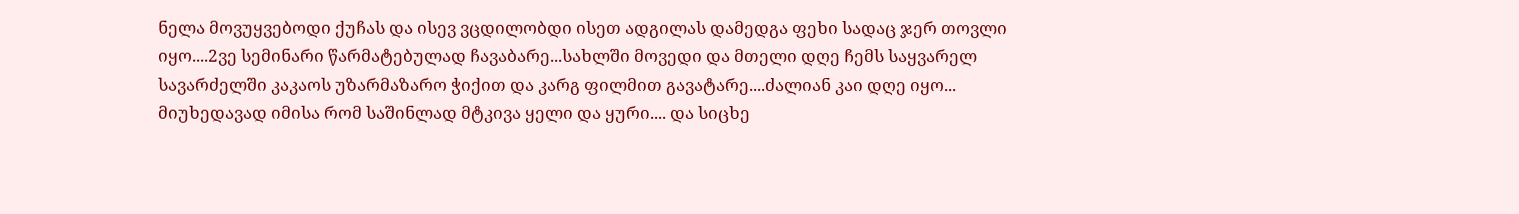ნელა მოვუყვებოდი ქუჩას და ისევ ვცდილობდი ისეთ ადგილას დამედგა ფეხი სადაც ჯერ თოვლი იყო....2ვე სემინარი წარმატებულად ჩავაბარე...სახლში მოვედი და მთელი დღე ჩემს საყვარელ სავარძელში კაკაოს უზარმაზარო ჭიქით და კარგ ფილმით გავატარე....ძალიან კაი დღე იყო...
მიუხედავად იმისა რომ საშინლად მტკივა ყელი და ყური.... და სიცხე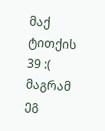მაქ ტითქის 39 :( მაგრამ ეგ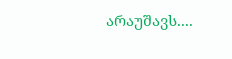არაუშავს....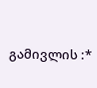გამივლის :*